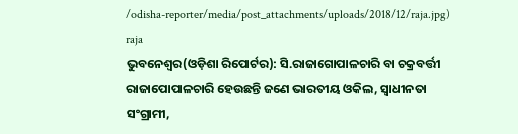/odisha-reporter/media/post_attachments/uploads/2018/12/raja.jpg)
raja
ଭୁବନେଶ୍ୱର(ଓଡ଼ିଶା ରିପୋର୍ଟର): ସି.ରାଜାଗୋପାଳଚାରି ବା ଚକ୍ରବର୍ତ୍ତୀ ରାଜାପୋପାଳଚାରି ହେଉଛନ୍ତି ଜଣେ ଭାରତୀୟ ଓକିଲ, ସ୍ୱାଧୀନତା ସଂଗ୍ରାମୀ,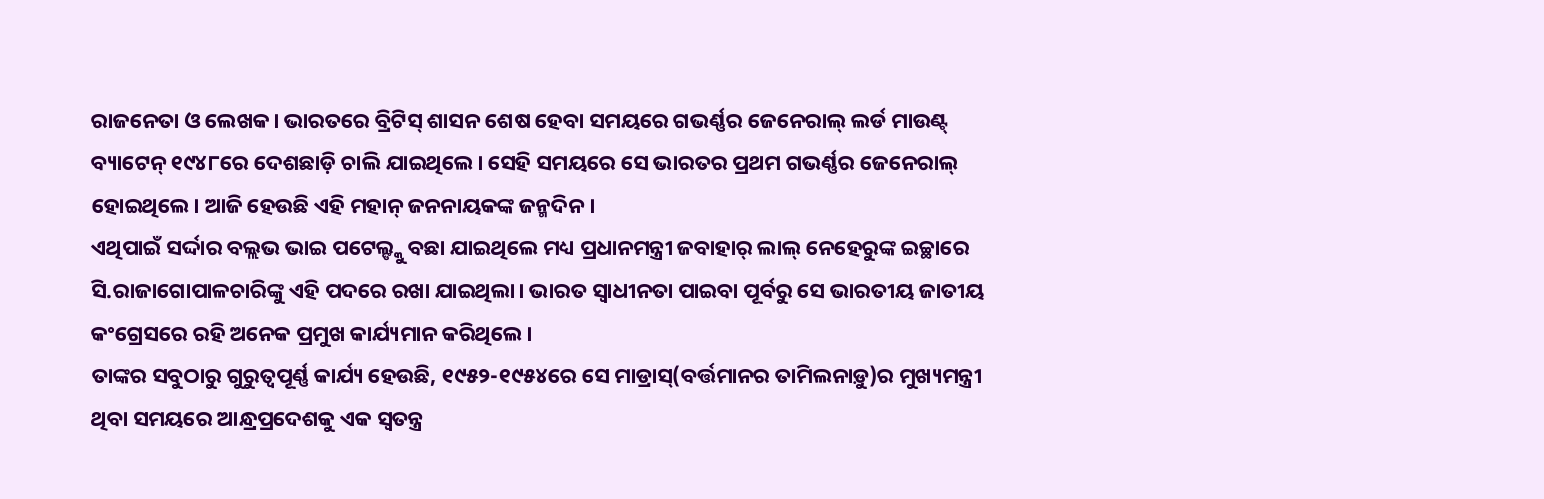ରାଜନେତା ଓ ଲେଖକ। ଭାରତରେ ବ୍ରିଟିସ୍ ଶାସନ ଶେଷ ହେବା ସମୟରେ ଗଭର୍ଣ୍ଣର ଜେନେରାଲ୍ ଲର୍ଡ ମାଉଣ୍ଟ୍ ବ୍ୟାଟେନ୍ ୧୯୪୮ରେ ଦେଶଛାଡ଼ି ଚାଲି ଯାଇଥିଲେ। ସେହି ସମୟରେ ସେ ଭାରତର ପ୍ରଥମ ଗଭର୍ଣ୍ଣର ଜେନେରାଲ୍ ହୋଇଥିଲେ। ଆଜି ହେଉଛି ଏହି ମହାନ୍ ଜନନାୟକଙ୍କ ଜନ୍ମଦିନ।
ଏଥିପାଇଁ ସର୍ଦ୍ଦାର ବଲ୍ଲଭ ଭାଇ ପଟେଲ୍ଙ୍କୁ ବଛା ଯାଇଥିଲେ ମଧ୍ୟ ପ୍ରଧାନମନ୍ତ୍ରୀ ଜବାହାର୍ ଲାଲ୍ ନେହେରୁଙ୍କ ଇଚ୍ଛାରେ ସି.ରାଜାଗୋପାଳଚାରିଙ୍କୁ ଏହି ପଦରେ ରଖା ଯାଇଥିଲା। ଭାରତ ସ୍ୱାଧୀନତା ପାଇବା ପୂର୍ବରୁ ସେ ଭାରତୀୟ ଜାତୀୟ କଂଗ୍ରେସରେ ରହି ଅନେକ ପ୍ରମୁଖ କାର୍ଯ୍ୟମାନ କରିଥିଲେ।
ତାଙ୍କର ସବୁଠାରୁ ଗୁରୁତ୍ୱପୂର୍ଣ୍ଣ କାର୍ଯ୍ୟ ହେଉଛି, ୧୯୫୨-୧୯୫୪ରେ ସେ ମାଡ୍ରାସ୍(ବର୍ତ୍ତମାନର ତାମିଲନାଡ଼ୁ)ର ମୁଖ୍ୟମନ୍ତ୍ରୀ ଥିବା ସମୟରେ ଆନ୍ଧ୍ରପ୍ରଦେଶକୁ ଏକ ସ୍ୱତନ୍ତ୍ର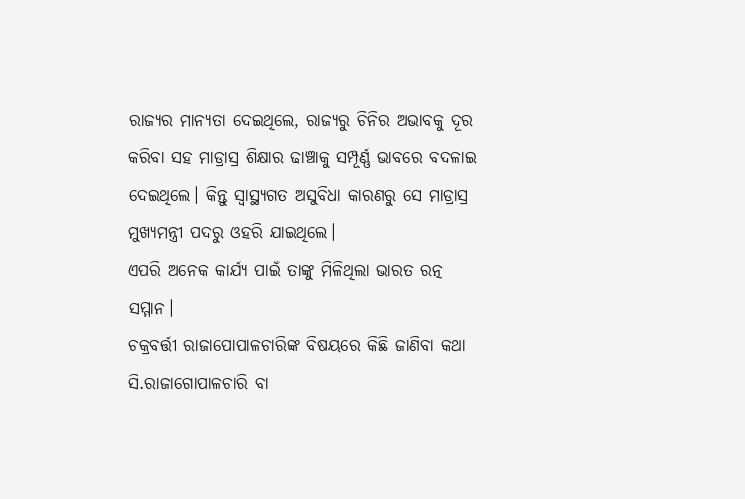ରାଜ୍ୟର ମାନ୍ୟତା ଦେଇଥିଲେ, ରାଜ୍ୟରୁ ଚିନିର ଅଭାବକୁ ଦୂର କରିବା ସହ ମାଡ୍ରାସ୍ର ଶିକ୍ଷାର ଢାଞ୍ଚାକୁ ସମ୍ପୂର୍ଣ୍ଣ ଭାବରେ ବଦଳାଇ ଦେଇଥିଲେ। କିନ୍ତୁ ସ୍ୱାସ୍ଥ୍ୟଗତ ଅସୁବିଧା କାରଣରୁ ସେ ମାଡ୍ରାସ୍ର ମୁଖ୍ୟମନ୍ତ୍ରୀ ପଦରୁ ଓହରି ଯାଇଥିଲେ।
ଏପରି ଅନେକ କାର୍ଯ୍ୟ ପାଇଁ ତାଙ୍କୁ ମିଳିଥିଲା ଭାରତ ରତ୍ନ ସମ୍ମାନ।
ଚକ୍ରବର୍ତ୍ତୀ ରାଜାପୋପାଳଚାରିଙ୍କ ବିଷୟରେ କିଛି ଜାଣିବା କଥା
ସି.ରାଜାଗୋପାଳଚାରି ବା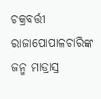ଚକ୍ରବର୍ତ୍ତୀ ରାଜାପୋପାଳଚାରିଙ୍କ ଜନ୍ମ ମାଡ୍ରାସ୍ର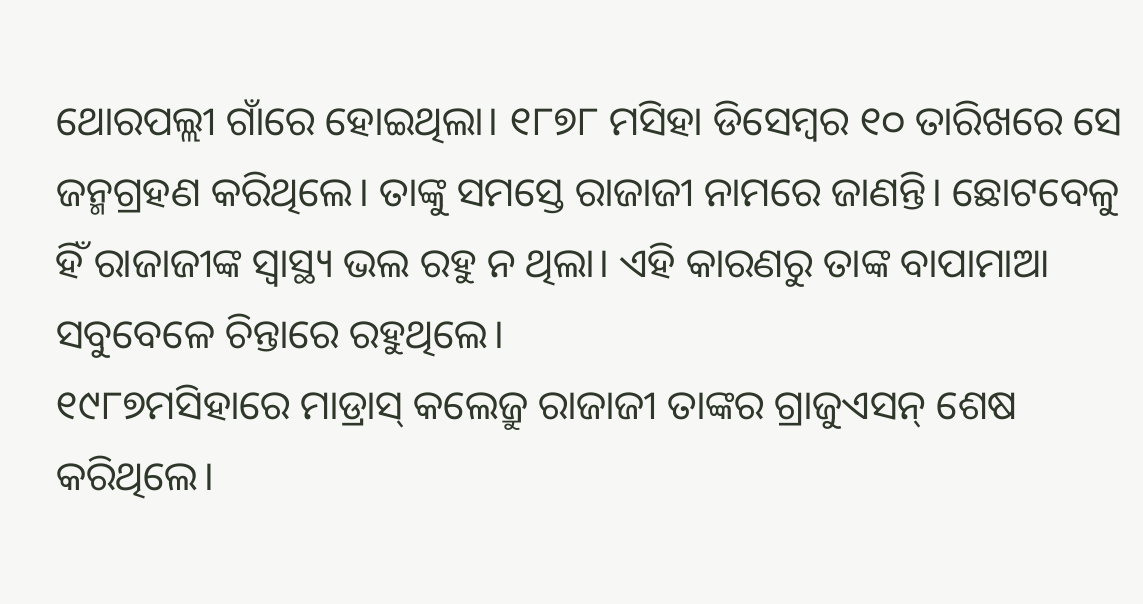ଥୋରପଲ୍ଲୀ ଗାଁରେ ହୋଇଥିଲା। ୧୮୭୮ ମସିହା ଡିସେମ୍ୱର ୧୦ ତାରିଖରେ ସେ ଜନ୍ମଗ୍ରହଣ କରିଥିଲେ। ତାଙ୍କୁ ସମସ୍ତେ ରାଜାଜୀ ନାମରେ ଜାଣନ୍ତି। ଛୋଟବେଳୁ ହିଁ ରାଜାଜୀଙ୍କ ସ୍ୱାସ୍ଥ୍ୟ ଭଲ ରହୁ ନ ଥିଲା। ଏହି କାରଣରୁ ତାଙ୍କ ବାପାମାଆ ସବୁବେଳେ ଚିନ୍ତାରେ ରହୁଥିଲେ।
୧୯୮୭ମସିହାରେ ମାଡ୍ରାସ୍ କଲେଜ୍ରୁ ରାଜାଜୀ ତାଙ୍କର ଗ୍ରାଜୁଏସନ୍ ଶେଷ କରିଥିଲେ।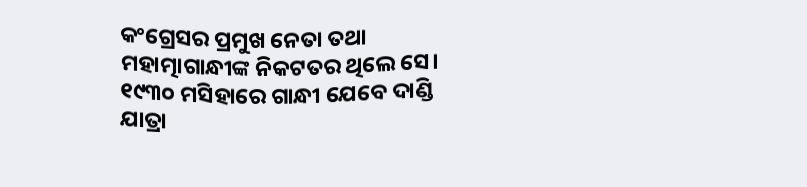କଂଗ୍ରେସର ପ୍ରମୁଖ ନେତା ତଥା ମହାତ୍ମାଗାନ୍ଧୀଙ୍କ ନିକଟତର ଥିଲେ ସେ।
୧୯୩୦ ମସିହାରେ ଗାନ୍ଧୀ ଯେବେ ଦାଣ୍ଡି ଯାତ୍ରା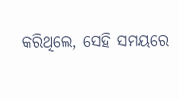କରିଥିଲେ, ସେହି ସମୟରେ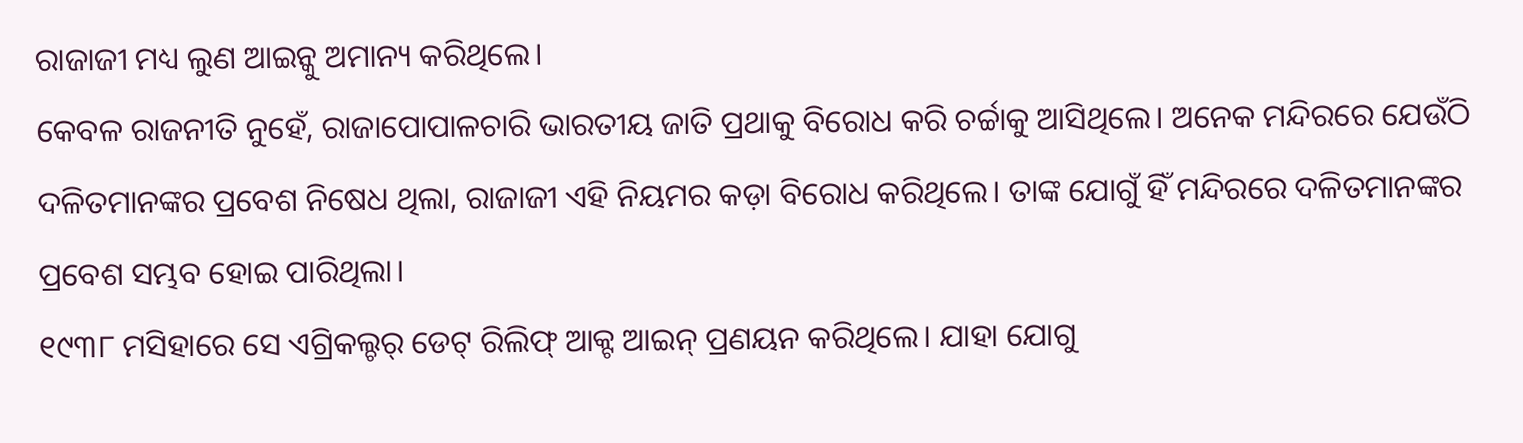ରାଜାଜୀ ମଧ୍ୟ ଲୁଣ ଆଇନ୍କୁ ଅମାନ୍ୟ କରିଥିଲେ।
କେବଳ ରାଜନୀତି ନୁହେଁ, ରାଜାପୋପାଳଚାରି ଭାରତୀୟ ଜାତି ପ୍ରଥାକୁ ବିରୋଧ କରି ଚର୍ଚ୍ଚାକୁ ଆସିଥିଲେ। ଅନେକ ମନ୍ଦିରରେ ଯେଉଁଠି ଦଳିତମାନଙ୍କର ପ୍ରବେଶ ନିଷେଧ ଥିଲା, ରାଜାଜୀ ଏହି ନିୟମର କଡ଼ା ବିରୋଧ କରିଥିଲେ। ତାଙ୍କ ଯୋଗୁଁ ହିଁ ମନ୍ଦିରରେ ଦଳିତମାନଙ୍କର ପ୍ରବେଶ ସମ୍ଭବ ହୋଇ ପାରିଥିଲା।
୧୯୩୮ ମସିହାରେ ସେ ଏଗ୍ରିକଲ୍ଚର୍ ଡେଟ୍ ରିଲିଫ୍ ଆକ୍ଟ ଆଇନ୍ ପ୍ରଣୟନ କରିଥିଲେ। ଯାହା ଯୋଗୁ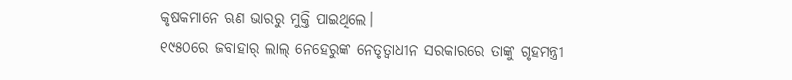କୃଷକମାନେ ଋଣ ଭାରରୁ ମୁକ୍ତି ପାଇଥିଲେ।
୧୯୫୦ରେ ଜବାହାର୍ ଲାଲ୍ ନେହେରୁଙ୍କ ନେତୃତ୍ୱାଧୀନ ସରକାରରେ ତାଙ୍କୁ ଗୃହମନ୍ତ୍ରୀ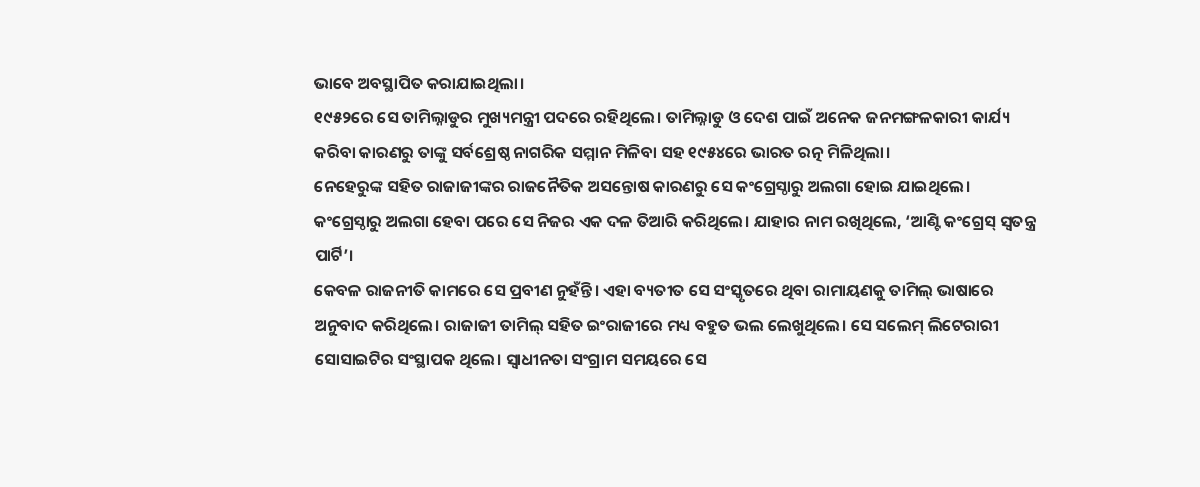ଭାବେ ଅବସ୍ଥାପିତ କରାଯାଇଥିଲା।
୧୯୫୨ରେ ସେ ତାମିଲ୍ନାଡୁର ମୁଖ୍ୟମନ୍ତ୍ରୀ ପଦରେ ରହିଥିଲେ। ତାମିଲ୍ନାଡୁ ଓ ଦେଶ ପାଇଁ ଅନେକ ଜନମଙ୍ଗଳକାରୀ କାର୍ଯ୍ୟ କରିବା କାରଣରୁ ତାଙ୍କୁ ସର୍ବଶ୍ରେଷ୍ଠ ନାଗରିକ ସମ୍ମାନ ମିଳିବା ସହ ୧୯୫୪ରେ ଭାରତ ରତ୍ନ ମିଳିଥିଲା।
ନେହେରୁଙ୍କ ସହିତ ରାଜାଜୀଙ୍କର ରାଜନୈତିକ ଅସନ୍ତୋଷ କାରଣରୁ ସେ କଂଗ୍ରେସ୍ଠାରୁ ଅଲଗା ହୋଇ ଯାଇଥିଲେ।
କଂଗ୍ରେସ୍ଠାରୁ ଅଲଗା ହେବା ପରେ ସେ ନିଜର ଏକ ଦଳ ତିଆରି କରିଥିଲେ। ଯାହାର ନାମ ରଖିଥିଲେ, ‘ଆଣ୍ଟି କଂଗ୍ରେସ୍ ସ୍ୱତନ୍ତ୍ର ପାର୍ଟି’।
କେବଳ ରାଜନୀତି କାମରେ ସେ ପ୍ରବୀଣ ନୁହଁନ୍ତି। ଏହା ବ୍ୟତୀତ ସେ ସଂସ୍କୃତରେ ଥିବା ରାମାୟଣକୁ ତାମିଲ୍ ଭାଷାରେ ଅନୁବାଦ କରିଥିଲେ। ରାଜାଜୀ ତାମିଲ୍ ସହିତ ଇଂରାଜୀରେ ମଧ୍ୟ ବହୁତ ଭଲ ଲେଖୁଥିଲେ। ସେ ସଲେମ୍ ଲିଟେରାରୀ ସୋସାଇଟିର ସଂସ୍ଥାପକ ଥିଲେ। ସ୍ୱାଧୀନତା ସଂଗ୍ରାମ ସମୟରେ ସେ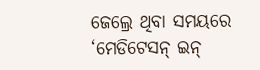ଜେଲ୍ରେ ଥିବା ସମୟରେ ‘ମେଡିଟେସନ୍ ଇନ୍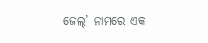ଜେଲ୍’ ନାମରେ ଏକ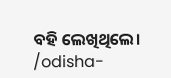ବହି ଲେଖିଥିଲେ।
/odisha-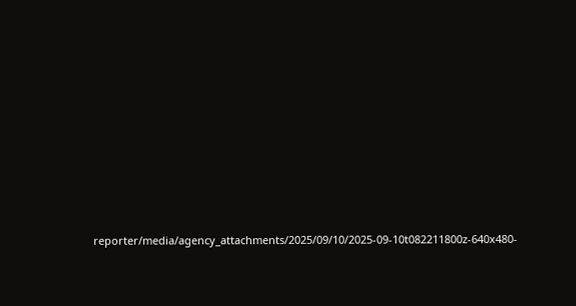reporter/media/agency_attachments/2025/09/10/2025-09-10t082211800z-640x480-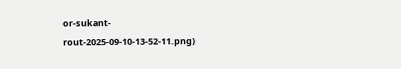or-sukant-rout-2025-09-10-13-52-11.png)